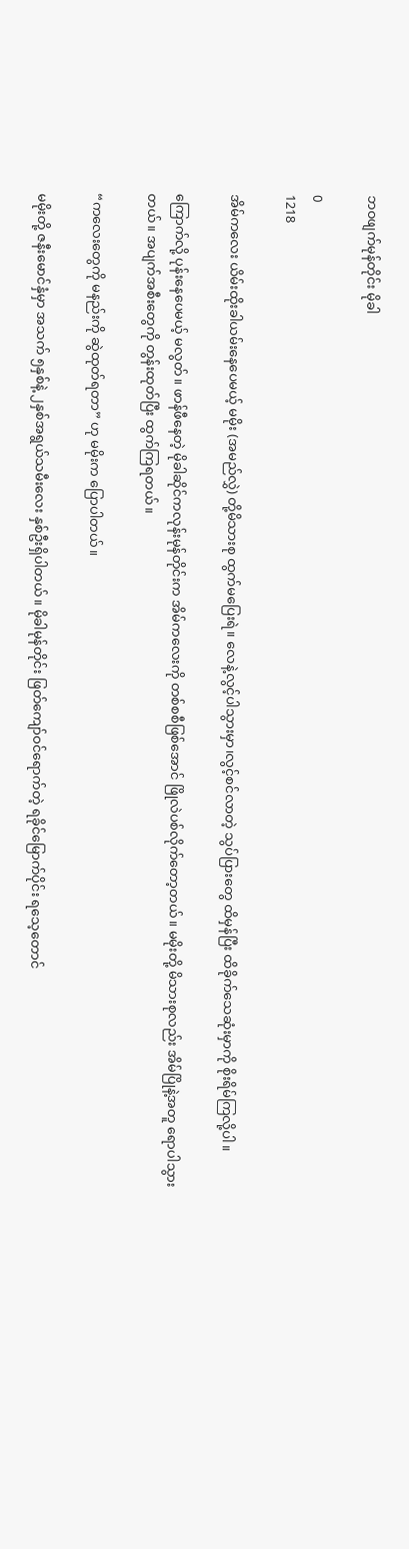ဘဝဖျက်မုန်တိုင်း မိုခါ

0
1218

အိမ်ကလေး ယိမ်းထိုးခါယမ်းနေပေမယ့် မမိုး (အမည်လွှဲ) တို့မိသားစု ထွက်မပြေးရဲ။ လေနဲ့လွင့်ပါသွားမှာ၊လွင့်စင်လာတဲ့ သွပ်ပြားတွေ ထိမှန်ပြီး ထိခိုက်သေဆုံးမှာကို စိုးရိမ်ကြလို့ပါ။

ကြောက်လို့ ပုန်းနေပေမယ့် မလွတ်။ ဖာန်ဖီနေတဲ့ မိုခါဆိုင်ကလုန်းမုန်တိုင်းက အိမ်ကလေးကို တစ်စစီဖြစ်အောင် ဖြိုလဲပစ်လိုက်တော့တယ်။ မမိုးတို့ မိသားစုလည်း အိမ်ပြိုနဲ့အတူ ရောပါသွားတယ်။ အပျက်အစီးတွေကို တွန်းထုတ်ပြီး ထွက်ကြရတယ်။

“ကလေးတွေကို မနည်းကို ဆွဲထုတ်ရတာ” ဟု မမိုးက ပြောပါတယ်။

မမိုးတို့ ဇနီးမောင်နှံမှာ အသက် ၅နှစ်နဲ့ ၂နှစ်အရွယ်သမီးလေး နှစ်ဦးရှိပါတယ်။ မိုခါမုန်တိုင်း ဖြတ်ကျော်ဝင်ရောက်တဲ့ ရခိုင်မြောက်ပိုင်း ရသေ့တောင်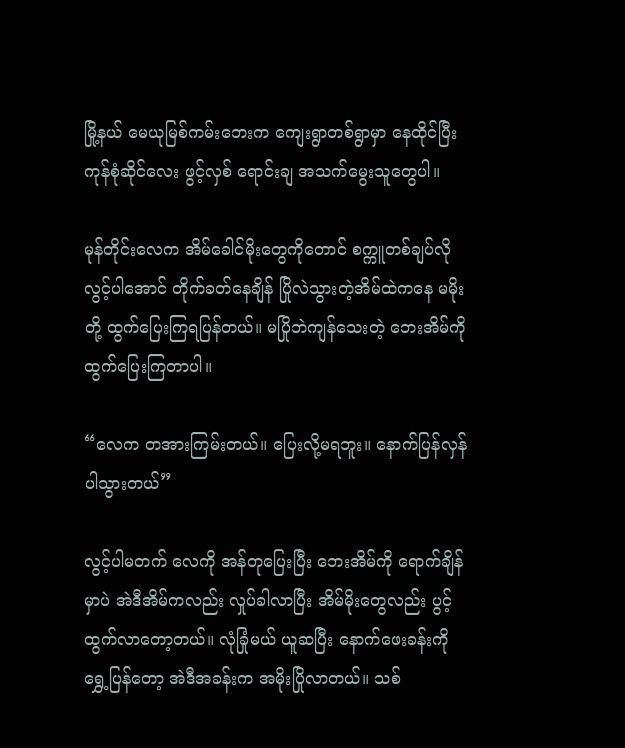မြို့နယ် မေယုမြစ်ကမ်းဘေးက ကျေးရွာတစ်ရွာမှာ နေထိုင်ပြီးကုန်စုံဆိုင်လေး ဖွင့်လှစ် ရောင်းချ အသက်မွေးသူတွေပါ။

မုန်တိုင်းလေက အိမ်ခေါင်မိုးတွေကိုတောင် စက္ကူတစ်ချပ်လို လွင့်ပါအောင် တိုက်ခတ်နေချိန် ပြိုလဲသွားတဲ့အိမ်ထဲကနေ မမိုးတို့ ထွက်ပြေးကြရပြန်တယ်။ မပြိုဘဲကျန်သေးတဲ့ ဘေးအိမ်ကိုထွက်ပြေးကြတာပါ။

“လေက တအားကြမ်းတယ်။ ပြေးလို့မရဘူး။ နောက်ပြန်လှန်ပါသွားတယ်”

လွင့်ပါမတက် လေကို အန်တုပြေးပြီး ဘေးအိမ်ကို ရောက်ချိန်မှာပဲ အဲဒီအိမ်ကလည်း လှုပ်ခါလာပြီး အိမ်မိုးတွေလည်း ပွင့်ထွက်လာတော့တယ်။ လုံခြုံမယ် ယူဆပြီး နောက်ဖေးခန်းကို ရွှေ့ပြန်တော့ အဲဒီအခန်းက အမိုးပြိုလာတယ်။ သစ်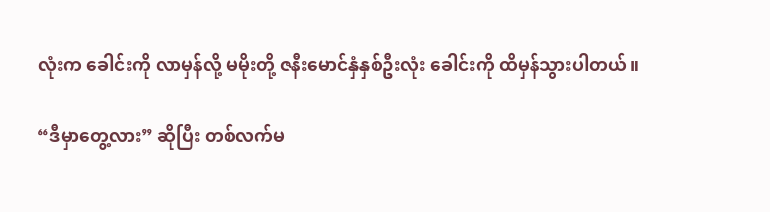လုံးက ခေါင်းကို လာမှန်လို့ မမိုးတို့ ဇနီးမောင်နှံနှစ်ဦးလုံး ခေါင်းကို ထိမှန်သွားပါတယ်။

“ဒီမှာတွေ့လား” ဆိုပြီး တစ်လက်မ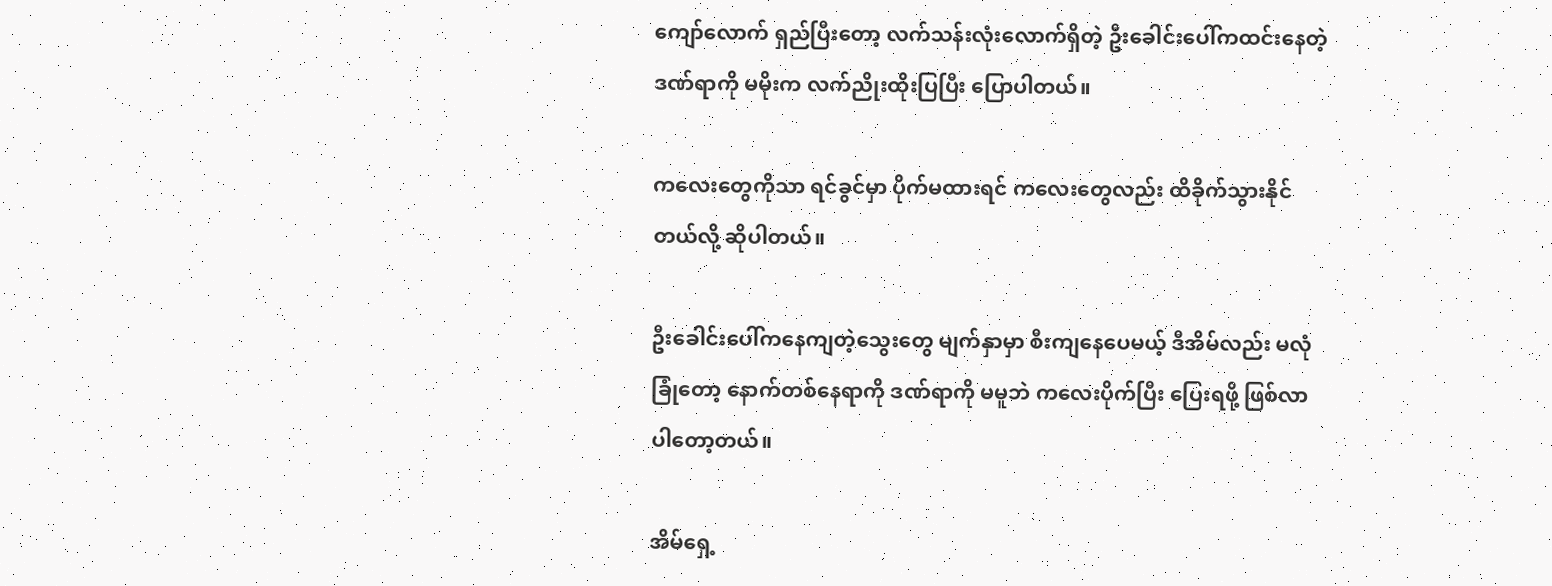ကျော်လောက် ရှည်ပြီးတော့ လက်သန်းလုံးလောက်ရှိတဲ့ ဦးခေါင်းပေါ်ကထင်းနေတဲ့ ဒဏ်ရာကို မမိုးက လက်ညိုးထိုးပြပြီး ပြောပါတယ်။

ကလေးတွေကိုသာ ရင်ခွင်မှာ ပိုက်မထားရင် ကလေးတွေလည်း ထိခိုက်သွားနိုင်တယ်လို့ ဆိုပါတယ်။

ဦးခေါင်းပေါ်ကနေကျတဲ့သွေးတွေ မျက်နှာမှာ စီးကျနေပေမယ့် ဒီအိမ်လည်း မလုံခြုံတော့ နောက်တစ်နေရာကို ဒဏ်ရာကို မမူဘဲ ကလေးပိုက်ပြီး ပြေးရဖို့ ဖြစ်လာပါတော့တယ်။

အိမ်ရှေ့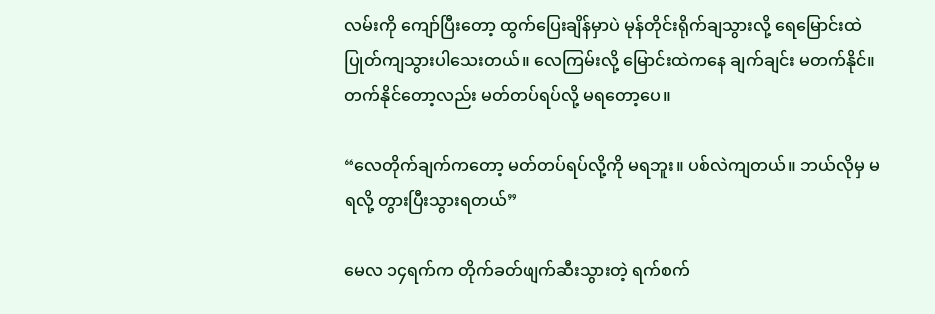လမ်းကို ကျော်ပြီးတော့ ထွက်ပြေးချိန်မှာပဲ မုန်တိုင်းရိုက်ချသွားလို့ ရေမြောင်းထဲ ပြုတ်ကျသွားပါသေးတယ်။ လေကြမ်းလို့ မြောင်းထဲကနေ ချက်ချင်း မတက်နိုင်။ တက်နိုင်တော့လည်း မတ်တပ်ရပ်လို့ မရတော့ပေ။

“လေတိုက်ချက်ကတော့ မတ်တပ်ရပ်လို့ကို မရဘူး။ ပစ်လဲကျတယ်။ ဘယ်လိုမှ မရလို့ တွားပြီးသွားရတယ်”

မေလ ၁၄ရက်က တိုက်ခတ်ဖျက်ဆီးသွားတဲ့ ရက်စက်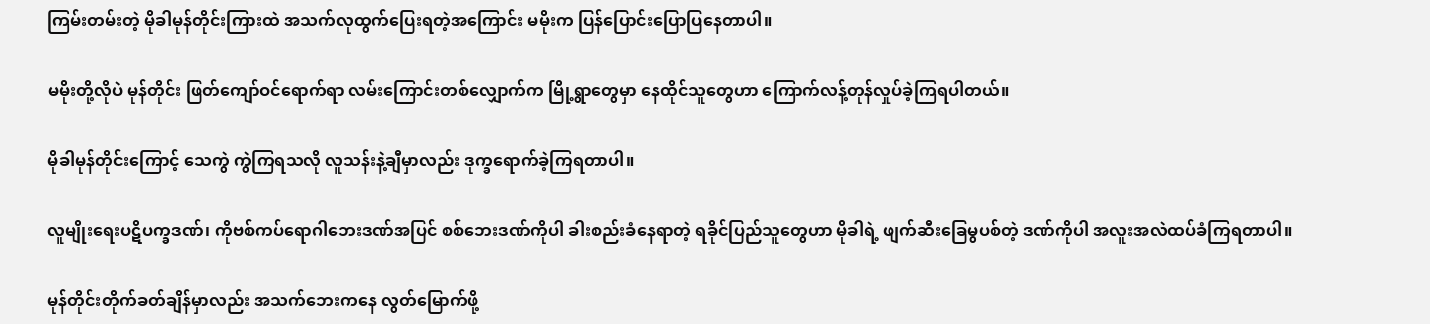ကြမ်းတမ်းတဲ့ မိုခါမုန်တိုင်းကြားထဲ အသက်လုထွက်ပြေးရတဲ့အကြောင်း မမိုးက ပြန်ပြောင်းပြောပြနေတာပါ။

မမိုးတို့လိုပဲ မုန်တိုင်း ဖြတ်ကျော်ဝင်ရောက်ရာ လမ်းကြောင်းတစ်လျှောက်က မြို့ရွာတွေမှာ နေထိုင်သူတွေဟာ ကြောက်လန့်တုန်လှုပ်ခဲ့ကြရပါတယ်။

မိုခါမုန်တိုင်းကြောင့် သေကွဲ ကွဲကြရသလို လူသန်းနဲ့ချီမှာလည်း ဒုက္ခရောက်ခဲ့ကြရတာပါ။

လူမျိုးရေးပဋိပက္ခဒဏ်၊ ကိုဗစ်ကပ်ရောဂါဘေးဒဏ်အပြင် စစ်ဘေးဒဏ်ကိုပါ ခါးစည်းခံနေရာတဲ့ ရခိုင်ပြည်သူတွေဟာ မိုခါရဲ့ ဖျက်ဆီးခြေမွပစ်တဲ့ ဒဏ်ကိုပါ အလူးအလဲထပ်ခံကြရတာပါ။

မုန်တိုင်းတိုက်ခတ်ချိန်မှာလည်း အသက်ဘေးကနေ လွတ်မြောက်ဖို့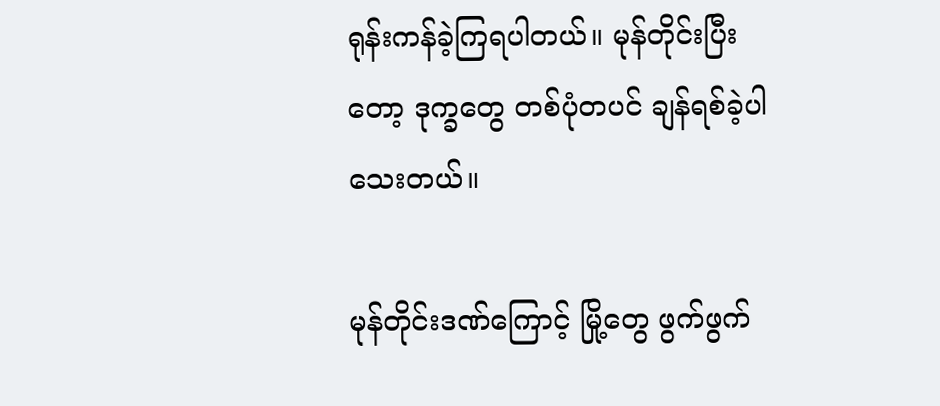ရုန်းကန်ခဲ့ကြရပါတယ်။ မုန်တိုင်းပြီးတော့ ဒုက္ခတွေ တစ်ပုံတပင် ချန်ရစ်ခဲ့ပါသေးတယ်။

မုန်တိုင်းဒဏ်ကြောင့် မြို့တွေ ဖွက်ဖွက်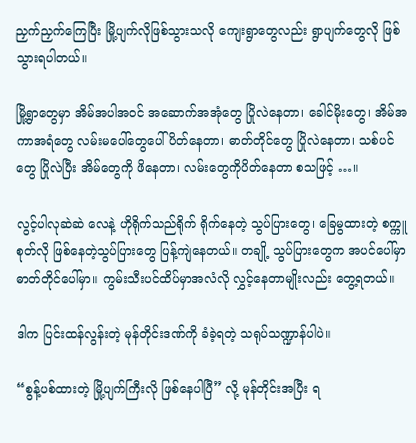ညှက်ညှက်ကြေပြီး မြို့ပျက်လိုဖြစ်သွားသလို ကျေးရွာတွေလည်း ရွာပျက်တွေလို ဖြစ်သွားရပါတယ်။

မြို့ရွာတွေမှာ အိမ်အပါအဝင် အဆောက်အအုံတွေ ပြိုလဲနေတာ၊ ခေါင်မိုးတွေ၊ အိမ်အကာအရံတွေ လမ်းမပေါ်တွေပေါ် ပိတ်နေတာ၊ ဓာတ်တိုင်တွေ ပြိုလဲနေတာ၊ သစ်ပင်တွေ ပြိုလဲပြီး အိမ်တွေကို ဖိနေတာ၊ လမ်းတွေကိုပိတ်နေတာ စသဖြင့် …။

လွင့်ပါလုဆဲဆဲ လေနဲ့ ဟိုရိုက်သည်ရိုက် ရိုက်နေတဲ့ သွပ်ပြားတွေ၊ ခြေမွထားတဲ့ စက္ကူစုတ်လို ဖြစ်နေတဲ့သွပ်ပြားတွေ ပြန့်ကျဲနေတယ်။ တချို့ သွပ်ပြားတွေက အပင်ပေါ်မှာ ဓာတ်တိုင်ပေါ်မှာ။ ကွမ်းသီးပင်ထိပ်မှာအလံလို လွှင့်နေတာမျိုးလည်း တွေ့ရတယ်။

ဒါက ပြင်းထန်လွန်းတဲ့ မုန်တိုင်းဒဏ်ကို ခံခဲ့ရတဲ့ သရုပ်သဏ္ဍာန်ပါပဲ။

“စွန့်ပစ်ထားတဲ့ မြို့ပျက်ကြီးလို ဖြစ်နေပါပြီ” လို့ မုန်တိုင်းအပြီး ရ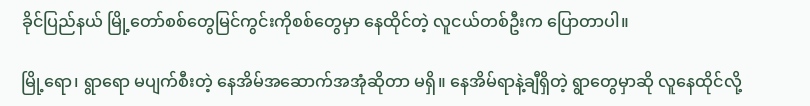ခိုင်ပြည်နယ် မြို့တော်စစ်တွေမြင်ကွင်းကိုစစ်တွေမှာ နေထိုင်တဲ့ လူငယ်တစ်ဦးက ပြောတာပါ။

မြို့ရော၊ ရွာရော မပျက်စီးတဲ့ နေအိမ်အဆောက်အအုံဆိုတာ မရှိ။ နေအိမ်ရာနဲ့ချီရှိတဲ့ ရွာတွေမှာဆို လူနေထိုင်လို့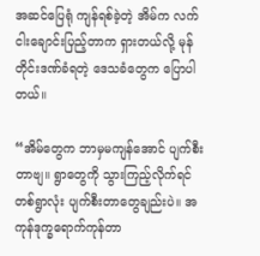အဆင်ပြေရုံ ကျန်ရစ်ခဲ့တဲ့ အိမ်က လက်ငါးချောင်းပြည့်တာက ရှားတယ်လို့ မုန်တိုင်းဒဏ်ခံရတဲ့ ဒေသခံတွေက ပြောပါတယ်။

“အိမ်တွေက ဘာမှမကျန်အောင် ပျက်စီးတာဗျ။ ရွာတွေကို သွားကြည့်လိုက်ရင် တစ်ရွာလုံး ပျက်စီးတာတွေချည်းပဲ။ အကုန်ဒုက္ခရောက်ကုန်တာ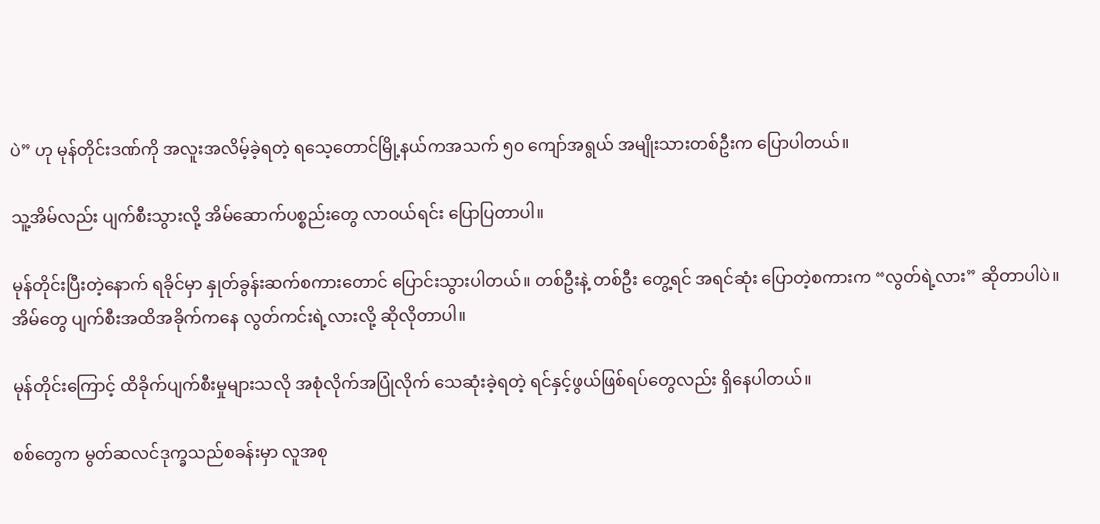ပဲ” ဟု မုန်တိုင်းဒဏ်ကို အလူးအလိမ့်ခဲ့ရတဲ့ ရသေ့တောင်မြို့နယ်ကအသက် ၅၀ ကျော်အရွယ် အမျိုးသားတစ်ဦးက ပြောပါတယ်။

သူ့အိမ်လည်း ပျက်စီးသွားလို့ အိမ်ဆောက်ပစ္စည်းတွေ လာဝယ်ရင်း ပြောပြတာပါ။

မုန်တိုင်းပြီးတဲ့နောက် ရခိုင်မှာ နှုတ်ခွန်းဆက်စကားတောင် ပြောင်းသွားပါတယ်။ တစ်ဦးနဲ့ တစ်ဦး တွေ့ရင် အရင်ဆုံး ပြောတဲ့စကားက “လွတ်ရဲ့လား” ဆိုတာပါပဲ။ အိမ်တွေ ပျက်စီးအထိအခိုက်ကနေ လွတ်ကင်းရဲ့လားလို့ ဆိုလိုတာပါ။

မုန်တိုင်းကြောင့် ထိခိုက်ပျက်စီးမှုများသလို အစုံလိုက်အပြုံလိုက် သေဆုံးခဲ့ရတဲ့ ရင်နှင့်ဖွယ်ဖြစ်ရပ်တွေလည်း ရှိနေပါတယ်။

စစ်တွေက မွတ်ဆလင်ဒုက္ခသည်စခန်းမှာ လူအစု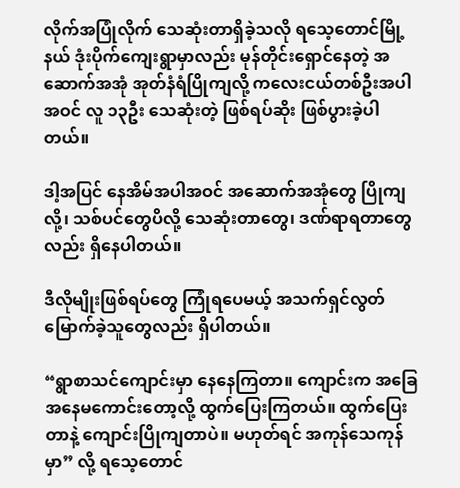လိုက်အပြုံလိုက် သေဆုံးတာရှိခဲ့သလို ရသေ့တောင်မြို့နယ် ဒုံးပိုက်ကျေးရွာမှာလည်း မုန်တိုင်းရှောင်နေတဲ့ အဆောက်အအုံ အုတ်နံရံပြိုကျလို့ ကလေးငယ်တစ်ဦးအပါအဝင် လူ ၁၃ဦး သေဆုံးတဲ့ ဖြစ်ရပ်ဆိုး ဖြစ်ပွားခဲ့ပါတယ်။

ဒါ့အပြင် နေအိမ်အပါအဝင် အဆောက်အအုံတွေ ပြိုကျလို့၊ သစ်ပင်တွေပိလို့ သေဆုံးတာတွေ၊ ဒဏ်ရာရတာတွေလည်း ရှိနေပါတယ်။

ဒီလိုမျိုးဖြစ်ရပ်တွေ ကြုံရပေမယ့် အသက်ရှင်လွတ်မြောက်ခဲ့သူတွေလည်း ရှိပါတယ်။

“ရွာစာသင်ကျောင်းမှာ နေနေကြတာ။ ကျောင်းက အခြေအနေမကောင်းတော့လို့ ထွက်ပြေးကြတယ်။ ထွက်ပြေးတာနဲ့ ကျောင်းပြိုကျတာပဲ။ မဟုတ်ရင် အကုန်သေကုန်မှာ” လို့ ရသေ့တောင်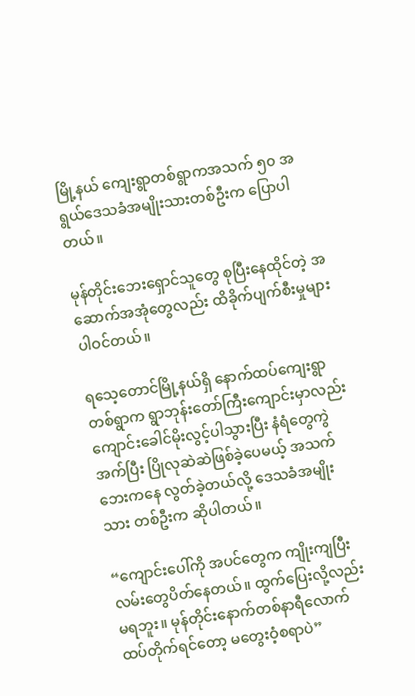မြို့နယ် ကျေးရွာတစ်ရွာကအသက် ၅၀ အရွယ်ဒေသခံအမျိုးသားတစ်ဦးက ပြောပါတယ်။

မုန်တိုင်းဘေးရှောင်သူတွေ စုပြီးနေထိုင်တဲ့ အဆောက်အအုံတွေလည်း ထိခိုက်ပျက်စီးမှုများပါဝင်တယ်။

ရသေ့တောင်မြို့နယ်ရှိ နောက်ထပ်ကျေးရွာတစ်ရွာက ရွာဘုန်းတော်ကြီးကျောင်းမှာလည်း ကျောင်းခေါင်မိုးလွင့်ပါသွားပြီး နံရံတွေကွဲအက်ပြီး ပြိုလုဆဲဆဲဖြစ်ခဲ့ပေမယ့် အသက်ဘေးကနေ လွတ်ခဲ့တယ်လို့ ဒေသခံအမျိုးသား တစ်ဦးက ဆိုပါတယ်။

“ကျောင်းပေါ်ကို အပင်တွေက ကျိုးကျပြီး လမ်းတွေပိတ်နေတယ်။ ထွက်ပြေးလို့လည်း မရဘူး။ မုန်တိုင်းနောက်တစ်နာရီလောက် ထပ်တိုက်ရင်တော့ မတွေးဝံ့စရာပဲ”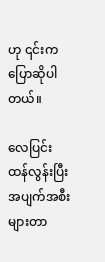ဟု ၎င်းက ပြောဆိုပါတယ်။

လေပြင်းထန်လွန်းပြီး အပျက်အစီးများတာ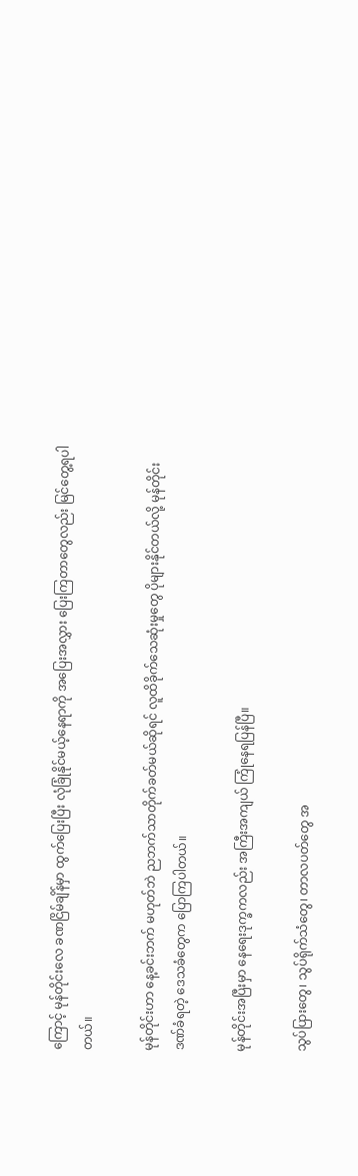ကြောင့် မုန်တိုင်းလေ ခဏငြိမ်ချိန်မှာ ထွက်ပြေးပြီး လုံခြုံနိုင်မယ့်နေရာကို အပြေးအလွှား ပြေးကြတာတွေလည်း မြင်တွေ့ရပါတယ်။

မုန်တိုင်းဟာ နေ့ခင်းဘက် မဟုတ်ဘဲ ညဘက်သာတိုက်ခတ်မယ်ဆိုရင် လူထိခိုက်သေဆုံးမှုတွေ ပိုများနိုင်တယ်လို့ မုန်တိုင်းဒဏ်ခံရတဲ့ ဒေသခံတွေက ပြောကြပါတယ်။

မုန်တိုင်းအပြီးမှာ နေရေးဒုက္ခကလည်း အကြီးအကျယ် ကြုံနေရပြန်ပြီ။

သွပ်ပြားတွေ၊ သွပ်ရိုက်သံတွေ၊ တာလပတ်တွေ အ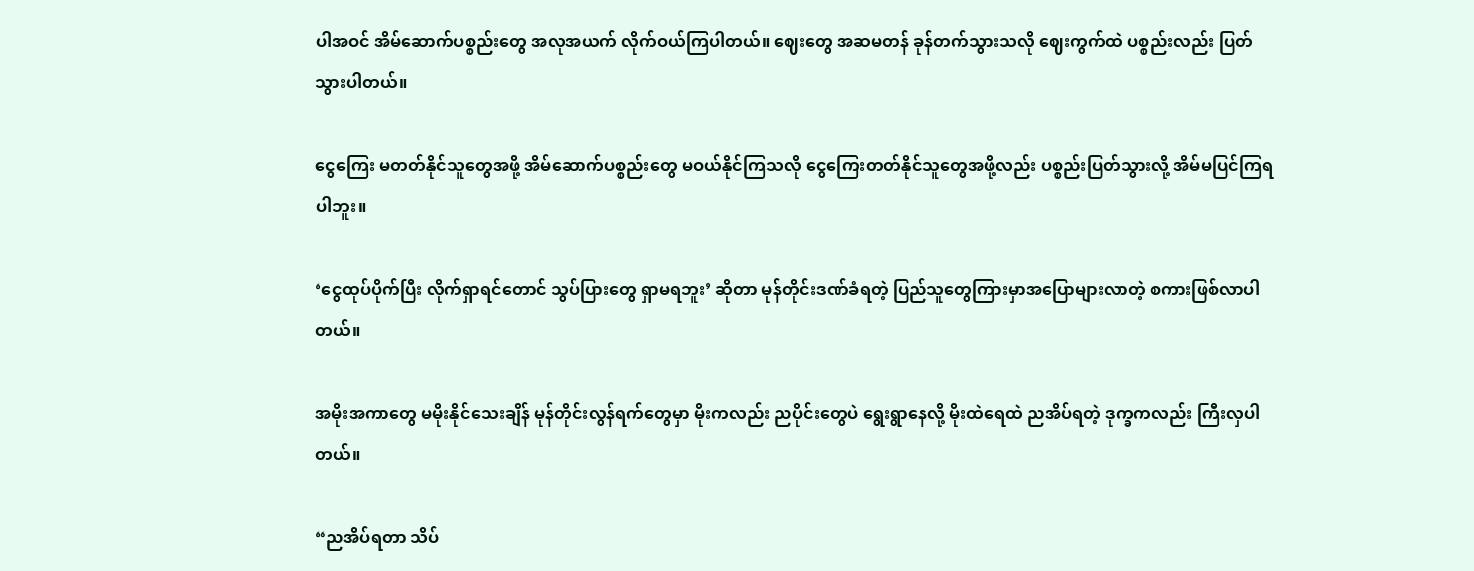ပါအဝင် အိမ်ဆောက်ပစ္စည်းတွေ အလုအယက် လိုက်ဝယ်ကြပါတယ်။ ဈေးတွေ အဆမတန် ခုန်တက်သွားသလို ဈေးကွက်ထဲ ပစ္စည်းလည်း ပြတ်သွားပါတယ်။

ငွေကြေး မတတ်နိုင်သူတွေအဖို့ အိမ်ဆောက်ပစ္စည်းတွေ မဝယ်နိုင်ကြသလို ငွေကြေးတတ်နိုင်သူတွေအဖို့လည်း ပစ္စည်းပြတ်သွားလို့ အိမ်မပြင်ကြရပါဘူး။

‘ငွေထုပ်ပိုက်ပြီး လိုက်ရှာရင်တောင် သွပ်ပြားတွေ ရှာမရဘူး’ ဆိုတာ မုန်တိုင်းဒဏ်ခံရတဲ့ ပြည်သူတွေကြားမှာအပြောများလာတဲ့ စကားဖြစ်လာပါတယ်။

အမိုးအကာတွေ မမိုးနိုင်သေးချိန် မုန်တိုင်းလွန်ရက်တွေမှာ မိုးကလည်း ညပိုင်းတွေပဲ ရွေးရွာနေလို့ မိုးထဲရေထဲ ညအိပ်ရတဲ့ ဒုက္ခကလည်း ကြီးလှပါတယ်။

“ညအိပ်ရတာ သိပ်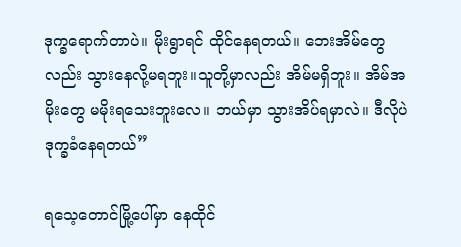ဒုက္ခရောက်တာပဲ။ မိုးရွာရင် ထိုင်နေရတယ်။ ဘေးအိမ်တွေလည်း သွားနေလို့မရဘူး။သူတို့မှာလည်း အိမ်မရှိဘူး။ အိမ်အမိုးတွေ မမိုးရသေးဘူးလေ။ ဘယ်မှာ သွားအိပ်ရမှာလဲ။ ဒီလိုပဲ ဒုက္ခခံနေရတယ်”

ရသေ့တောင်မြို့ပေါ်မှာ နေထိုင်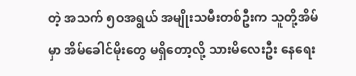တဲ့ အသက် ၅ဝအရွယ် အမျိုးသမီးတစ်ဦးက သူတို့အိမ်မှာ အိမ်ခေါင်မိုးတွေ မရှိတော့လို့ သားမိလေးဦး နေရေး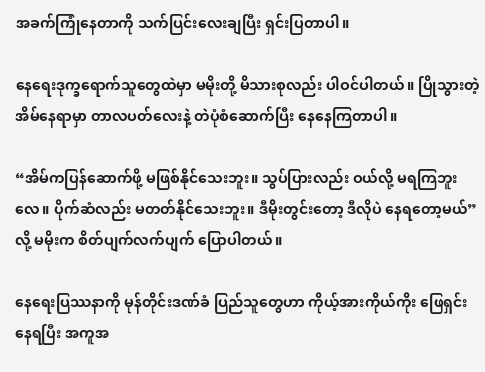အခက်ကြုံနေတာကို သက်ပြင်းလေးချပြီး ရှင်းပြတာပါ။

နေရေးဒုက္ခရောက်သူတွေထဲမှာ မမိုးတို့ မိသားစုလည်း ပါဝင်ပါတယ်။ ပြိုသွားတဲ့ အိမ်နေရာမှာ တာလပတ်လေးနဲ့ တဲပုံစံဆောက်ပြီး နေနေကြတာပါ။

“အိမ်ကပြန်ဆောက်ဖို့ မဖြစ်နိုင်သေးဘူး။ သွပ်ပြားလည်း ဝယ်လို့ မရကြဘူးလေ။ ပိုက်ဆံလည်း မတတ်နိုင်သေးဘူး။ ဒီမိုးတွင်းတော့ ဒီလိုပဲ နေရတော့မယ်” လို့ မမိုးက စိတ်ပျက်လက်ပျက် ပြောပါတယ်။

နေရေးပြဿနာကို မုန်တိုင်းဒဏ်ခံ ပြည်သူတွေဟာ ကိုယ့်အားကိုယ်ကိုး ဖြေရှင်းနေရပြီး အကူအ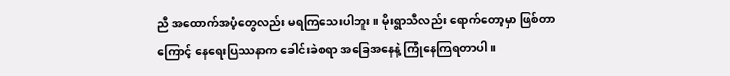ညီ အထောက်အပံ့တွေလည်း မရကြသေးပါဘူး။ မိုးရွာသီလည်း ရောက်တော့မှာ ဖြစ်တာကြောင့် နေရေးပြဿနာက ခေါင်းခဲစရာ အခြေအနေနဲ့ ကြုံနေကြရတာပါ။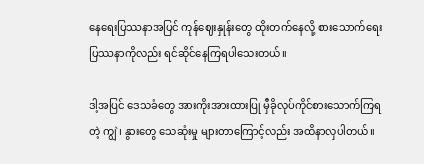နေရေးပြဿနာအပြင် ကုန်ဈေးနှုန်းတွေ ထိုးတက်နေလို့ စားသောက်ရေးပြဿနာကိုလည်း ရင်ဆိုင်နေကြရပါသေးတယ်။

ဒါ့အပြင် ဒေသခံတွေ အားကိုးအားထားပြု မှီခိုလုပ်ကိုင်စားသောက်ကြရတဲ့ ကျွဲ၊ နွားတွေ သေဆုံးမှု များတာကြောင့်လည်း အထိနာလှပါတယ်။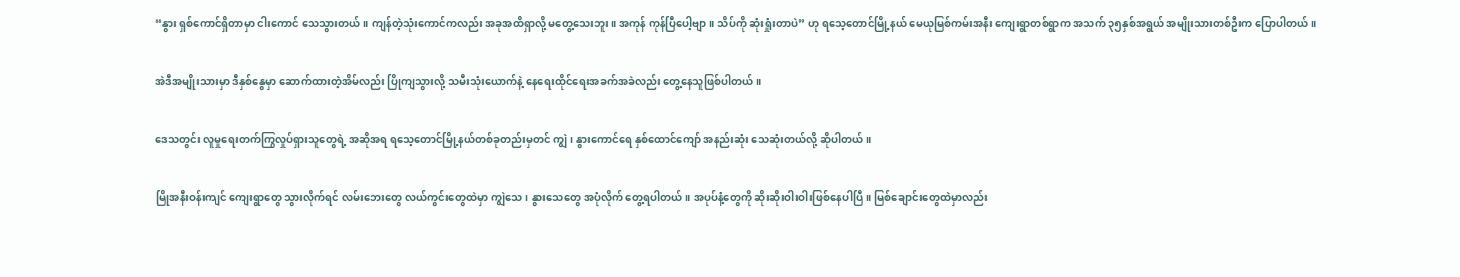“နွား ရှစ်ကောင်ရှိတာမှာ ငါးကောင် သေသွားတယ်။ ကျန်တဲ့သုံးကောင်ကလည်း အခုအထိရှာလို့ မတွေ့သေးဘူး။ အကုန် ကုန်ပြီပေါ့ဗျာ။ သိပ်ကို ဆုံးရှုံးတာပဲ” ဟု ရသေ့တောင်မြို့နယ် မေယုမြစ်ကမ်းအနီး ကျေးရွာတစ်ရွာက အသက် ၃၅နှစ်အရွယ် အမျိုးသားတစ်ဦးက ပြောပါတယ်။

အဲဒီအမျိုးသားမှာ ဒီနှစ်နွေမှာ ဆောက်ထားတဲ့အိမ်လည်း ပြိုကျသွားလို့ သမီးသုံးယောက်နဲ့ နေရေးထိုင်ရေးအခက်အခဲလည်း တွေ့နေသူဖြစ်ပါတယ်။

ဒေသတွင်း လူမှုရေးတက်ကြွလှုပ်ရှားသူတွေရဲ့ အဆိုအရ ရသေ့တောင်မြို့နယ်တစ်ခုတည်းမှတင် ကျွဲ၊ နွားကောင်ရေ နှစ်ထောင်ကျော် အနည်းဆုံး သေဆုံးတယ်လို့ ဆိုပါတယ်။

မြိုအနီးဝန်းကျင် ကျေးရွာတွေ သွားလိုက်ရင် လမ်းဘေးတွေ လယ်ကွင်းတွေထဲမှာ ကျွဲသေ၊ နွားသေတွေ အပုံလိုက် တွေ့ရပါတယ်။ အပုပ်နံ့တွေကို ဆိုးဆိုးဝါးဝါးဖြစ်နေပါပြီ။ မြစ်ချောင်းတွေထဲမှာလည်း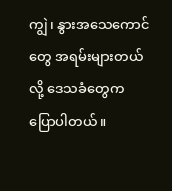ကျွဲ၊ နွားအသေကောင်တွေ အရမ်းများတယ်လို့ ဒေသခံတွေက ပြောပါတယ်။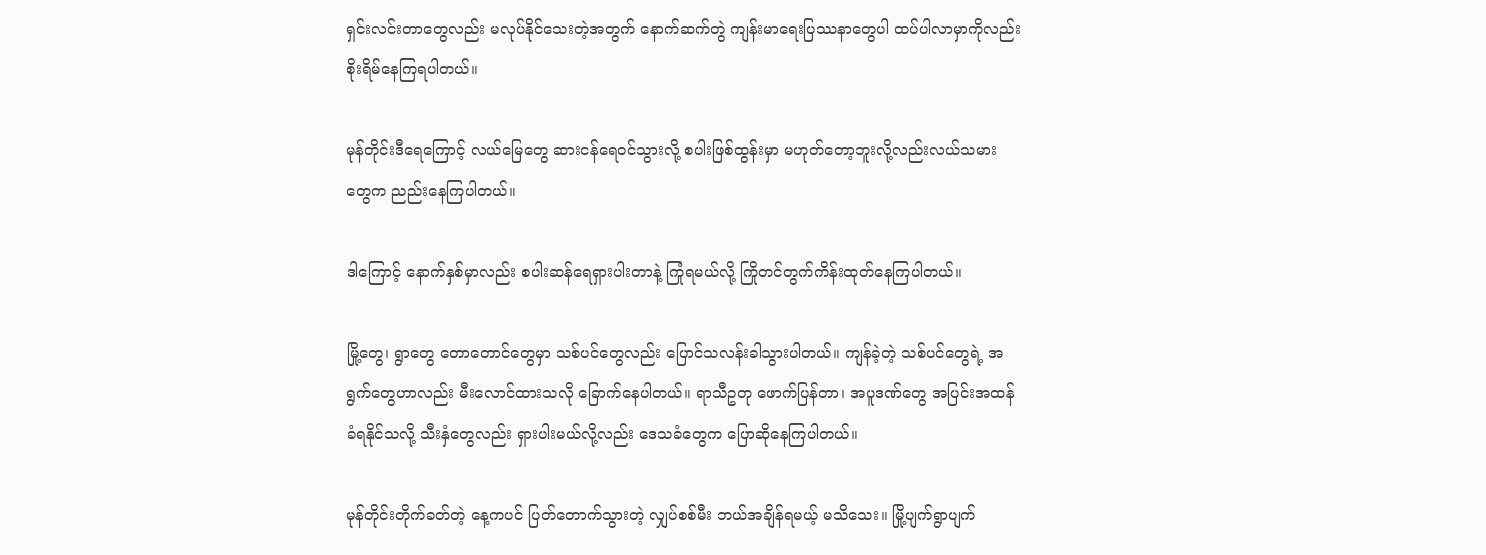ရှင်းလင်းတာတွေလည်း မလုပ်နိုင်သေးတဲ့အတွက် နောက်ဆက်တွဲ ကျန်းမာရေးပြဿနာတွေပါ ထပ်ပါလာမှာကိုလည်း စိုးရိမ်နေကြရပါတယ်။

မုန်တိုင်းဒီရေကြောင့် လယ်မြေတွေ ဆားငန်ရေဝင်သွားလို့ စပါးဖြစ်ထွန်းမှာ မဟုတ်တော့ဘူးလို့လည်းလယ်သမားတွေက ညည်းနေကြပါတယ်။

ဒါကြောင့် နောက်နှစ်မှာလည်း စပါးဆန်ရေရှားပါးတာနဲ့ ကြုံရမယ်လို့ ကြိုတင်တွက်ကိန်းထုတ်နေကြပါတယ်။

မြို့တွေ၊ ရွာတွေ တောတောင်တွေမှာ သစ်ပင်တွေလည်း ပြောင်သလန်းခါသွားပါတယ်။ ကျန်ခဲ့တဲ့ သစ်ပင်တွေရဲ့ အရွက်တွေဟာလည်း မီးလောင်ထားသလို ခြောက်နေပါတယ်။ ရာသီဥတု ဖောက်ပြန်တာ၊ အပူဒဏ်တွေ အပြင်းအထန်ခံရနိုင်သလို့ သီးနှံတွေလည်း ရှားပါးမယ်လို့လည်း ဒေသခံတွေက ပြောဆိုနေကြပါတယ်။

မုန်တိုင်းတိုက်ခတ်တဲ့ နေ့ကပင် ပြတ်တောက်သွားတဲ့ လျှပ်စစ်မီး ဘယ်အချိန်ရမယ့် မသိသေး။ မြို့ပျက်ရွာပျက်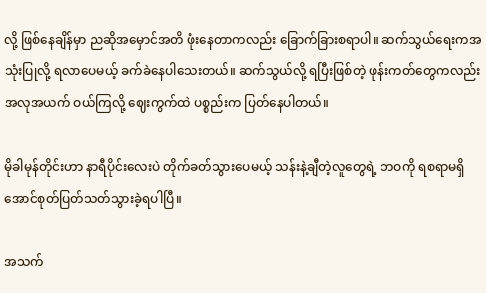လို့ ဖြစ်နေချိန်မှာ ညဆိုအမှောင်အတိ ဖုံးနေတာကလည်း ခြောက်ခြားစရာပါ။ ဆက်သွယ်ရေးကအသုံးပြုလို့ ရလာပေမယ့် ခက်ခဲနေပါသေးတယ်။ ဆက်သွယ်လို့ ရပြီးဖြစ်တဲ့ ဖုန်းကတ်တွေကလည်းအလုအယက် ဝယ်ကြလို့ ဈေးကွက်ထဲ ပစ္စည်းက ပြတ်နေပါတယ်။

မိုခါမုန်တိုင်းဟာ နာရီပိုင်းလေးပဲ တိုက်ခတ်သွားပေမယ့် သန်းနဲ့ချီတဲ့လူတွေရဲ့ ဘဝကို ရစရာမရှိအောင်စုတ်ပြတ်သတ်သွားခဲ့ရပါပြီ။

အသက်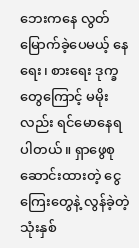ဘေးကနေ လွတ်မြောက်ခဲ့ပေမယ့် နေရေး၊ စားရေး ဒုက္ခတွေကြောင့် မမိုးလည်း ရင်မောနေရပါတယ်။ ရှာဖွေစုဆောင်းထားတဲ့ ငွေကြေးတွေနဲ့ လွန်ခဲ့တဲ့ သုံးနှစ်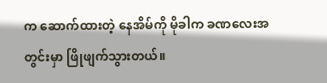က ဆောက်ထားတဲ့ နေအိမ်ကို မိုခါက ခဏလေးအတွင်းမှာ ဖြိုဖျက်သွားတယ်။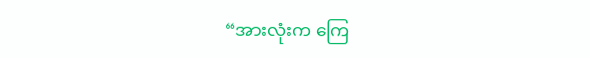“အားလုံးက ကြေ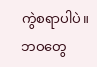ကွဲစရာပါပဲ။ ဘဝတွေ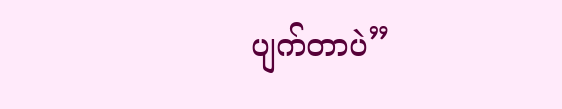ပျက်တာပဲ”